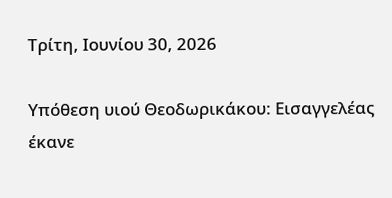Τρίτη, Ιουνίου 30, 2026

Υπόθεση υιού Θεοδωρικάκου: Εισαγγελέας έκανε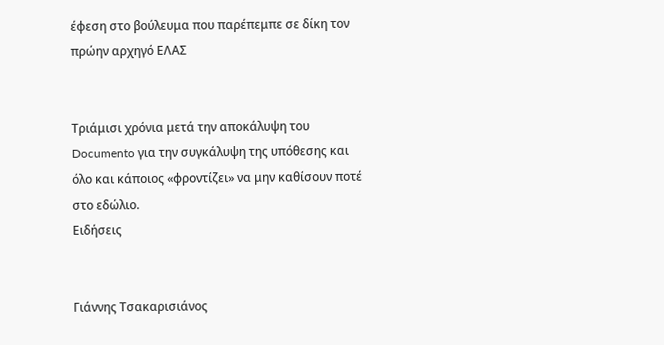έφεση στο βούλευμα που παρέπεμπε σε δίκη τον πρώην αρχηγό ΕΛΑΣ


Τριάμισι χρόνια μετά την αποκάλυψη του Documento για την συγκάλυψη της υπόθεσης και όλο και κάποιος «φροντίζει» να μην καθίσουν ποτέ στο εδώλιο.
Ειδήσεις


Γιάννης Τσακαρισιάνος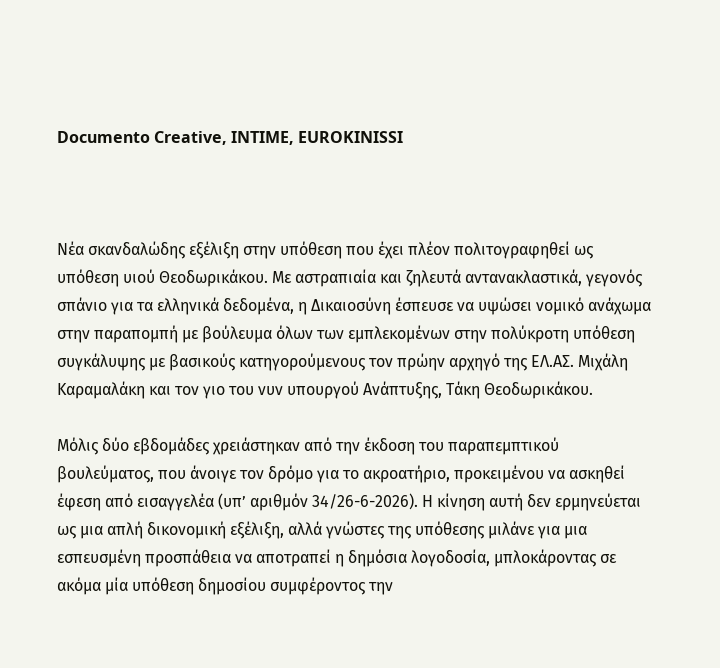Documento Creative, INTIME, EUROKINISSI



Nέα σκανδαλώδης εξέλιξη στην υπόθεση που έχει πλέον πολιτογραφηθεί ως υπόθεση υιού Θεοδωρικάκου. Με αστραπιαία και ζηλευτά αντανακλαστικά, γεγονός σπάνιο για τα ελληνικά δεδομένα, η Δικαιοσύνη έσπευσε να υψώσει νομικό ανάχωμα στην παραπομπή με βούλευμα όλων των εμπλεκομένων στην πολύκροτη υπόθεση συγκάλυψης με βασικούς κατηγορούμενους τον πρώην αρχηγό της ΕΛ.ΑΣ. Μιχάλη Καραμαλάκη και τον γιο του νυν υπουργού Ανάπτυξης, Τάκη Θεοδωρικάκου.

Μόλις δύο εβδομάδες χρειάστηκαν από την έκδοση του παραπεμπτικού βουλεύματος, που άνοιγε τον δρόμο για το ακροατήριο, προκειμένου να ασκηθεί έφεση από εισαγγελέα (υπ’ αριθμόν 34/26-6-2026). Η κίνηση αυτή δεν ερμηνεύεται ως μια απλή δικονομική εξέλιξη, αλλά γνώστες της υπόθεσης μιλάνε για μια εσπευσμένη προσπάθεια να αποτραπεί η δημόσια λογοδοσία, μπλοκάροντας σε ακόμα μία υπόθεση δημοσίου συμφέροντος την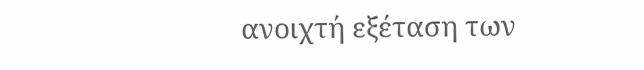ανοιχτή εξέταση των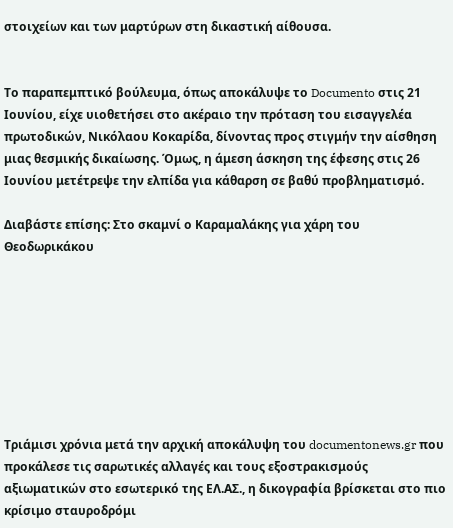στοιχείων και των μαρτύρων στη δικαστική αίθουσα.


Το παραπεμπτικό βούλευμα, όπως αποκάλυψε το Documento στις 21 Ιουνίου, είχε υιοθετήσει στο ακέραιο την πρόταση του εισαγγελέα πρωτοδικών, Νικόλαου Κοκαρίδα, δίνοντας προς στιγμήν την αίσθηση μιας θεσμικής δικαίωσης. Όμως, η άμεση άσκηση της έφεσης στις 26 Ιουνίου μετέτρεψε την ελπίδα για κάθαρση σε βαθύ προβληματισμό.

Διαβάστε επίσης: Στο σκαμνί ο Καραμαλάκης για χάρη του Θεοδωρικάκου








Τριάμισι χρόνια μετά την αρχική αποκάλυψη του documentonews.gr που προκάλεσε τις σαρωτικές αλλαγές και τους εξοστρακισμούς αξιωματικών στο εσωτερικό της ΕΛ.ΑΣ., η δικογραφία βρίσκεται στο πιο κρίσιμο σταυροδρόμι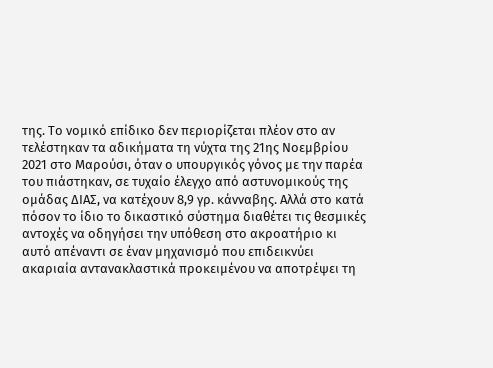της. Το νομικό επίδικο δεν περιορίζεται πλέον στο αν τελέστηκαν τα αδικήματα τη νύχτα της 21ης Νοεμβρίου 2021 στο Μαρούσι, όταν ο υπουργικός γόνος με την παρέα του πιάστηκαν, σε τυχαίο έλεγχο από αστυνομικούς της ομάδας ΔΙΑΣ, να κατέχουν 8,9 γρ. κάνναβης. Αλλά στο κατά πόσον το ίδιο το δικαστικό σύστημα διαθέτει τις θεσμικές αντοχές να οδηγήσει την υπόθεση στο ακροατήριο κι αυτό απέναντι σε έναν μηχανισμό που επιδεικνύει ακαριαία αντανακλαστικά προκειμένου να αποτρέψει τη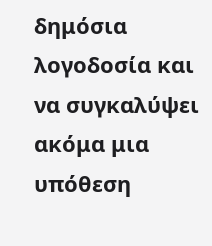δημόσια λογοδοσία και να συγκαλύψει ακόμα μια υπόθεση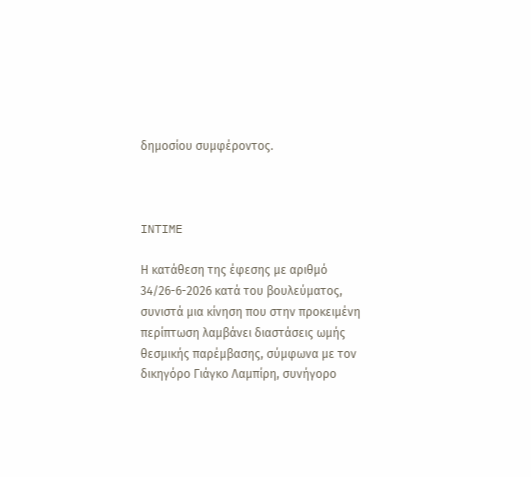δημοσίου συμφέροντος.



INTIME

Η κατάθεση της έφεσης με αριθμό 34/26-6-2026 κατά του βουλεύματος, συνιστά μια κίνηση που στην προκειμένη περίπτωση λαμβάνει διαστάσεις ωμής θεσμικής παρέμβασης, σύμφωνα με τον δικηγόρο Γιάγκο Λαμπίρη, συνήγορο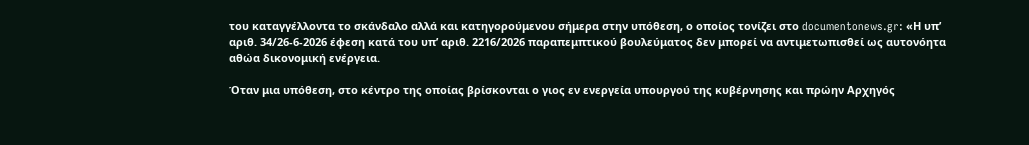του καταγγέλλοντα το σκάνδαλο αλλά και κατηγορούμενου σήμερα στην υπόθεση, ο οποίος τονίζει στο documentonews.gr: «Η υπ’ αριθ. 34/26-6-2026 έφεση κατά του υπ’ αριθ. 2216/2026 παραπεμπτικού βουλεύματος δεν μπορεί να αντιμετωπισθεί ως αυτονόητα αθώα δικονομική ενέργεια.

Όταν μια υπόθεση, στο κέντρο της οποίας βρίσκονται ο γιος εν ενεργεία υπουργού της κυβέρνησης και πρώην Αρχηγός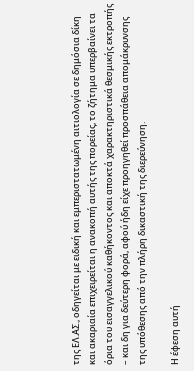της ΕΛ.ΑΣ., οδηγείται με ειδική και εμπεριστατωμένη αιτιολογία σε δημόσια δίκη και ακαριαία επιχειρείται η ανακοπή αυτής της πορείας, το ζήτημα υπερβαίνει τα όρια του εισαγγελικού καθήκοντος και αποκτά χαρακτηριστικά θεσμικής εκτροπής – και δη για δεύτερη φορά, αφού ήδη είχε προηγηθεί προσπάθεια απομάκρυνσης της υπόθεσης από την πλήρη δικαστική της διερεύνηση.

Η έφεση αυτή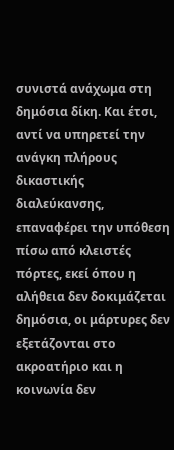συνιστά ανάχωμα στη δημόσια δίκη. Και έτσι, αντί να υπηρετεί την ανάγκη πλήρους δικαστικής διαλεύκανσης, επαναφέρει την υπόθεση πίσω από κλειστές πόρτες, εκεί όπου η αλήθεια δεν δοκιμάζεται δημόσια, οι μάρτυρες δεν εξετάζονται στο ακροατήριο και η κοινωνία δεν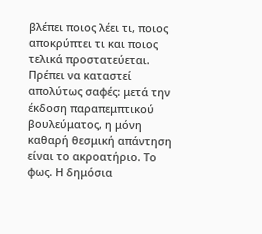βλέπει ποιος λέει τι, ποιος αποκρύπτει τι και ποιος τελικά προστατεύεται. Πρέπει να καταστεί απολύτως σαφές: μετά την έκδοση παραπεμπτικού βουλεύματος, η μόνη καθαρή θεσμική απάντηση είναι το ακροατήριο. Το φως. Η δημόσια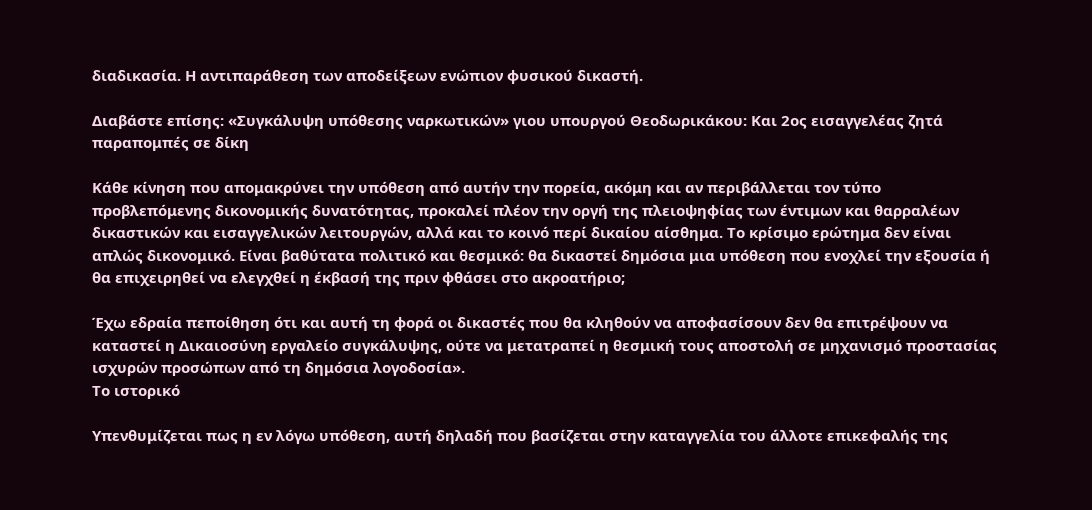διαδικασία. Η αντιπαράθεση των αποδείξεων ενώπιον φυσικού δικαστή.

Διαβάστε επίσης: «Συγκάλυψη υπόθεσης ναρκωτικών» γιου υπουργού Θεοδωρικάκου: Και 2ος εισαγγελέας ζητά παραπομπές σε δίκη

Κάθε κίνηση που απομακρύνει την υπόθεση από αυτήν την πορεία, ακόμη και αν περιβάλλεται τον τύπο προβλεπόμενης δικονομικής δυνατότητας, προκαλεί πλέον την οργή της πλειοψηφίας των έντιμων και θαρραλέων δικαστικών και εισαγγελικών λειτουργών, αλλά και το κοινό περί δικαίου αίσθημα. Το κρίσιμο ερώτημα δεν είναι απλώς δικονομικό. Είναι βαθύτατα πολιτικό και θεσμικό: θα δικαστεί δημόσια μια υπόθεση που ενοχλεί την εξουσία ή θα επιχειρηθεί να ελεγχθεί η έκβασή της πριν φθάσει στο ακροατήριο;

Έχω εδραία πεποίθηση ότι και αυτή τη φορά οι δικαστές που θα κληθούν να αποφασίσουν δεν θα επιτρέψουν να καταστεί η Δικαιοσύνη εργαλείο συγκάλυψης, ούτε να μετατραπεί η θεσμική τους αποστολή σε μηχανισμό προστασίας ισχυρών προσώπων από τη δημόσια λογοδοσία».
Το ιστορικό

Υπενθυμίζεται πως η εν λόγω υπόθεση, αυτή δηλαδή που βασίζεται στην καταγγελία του άλλοτε επικεφαλής της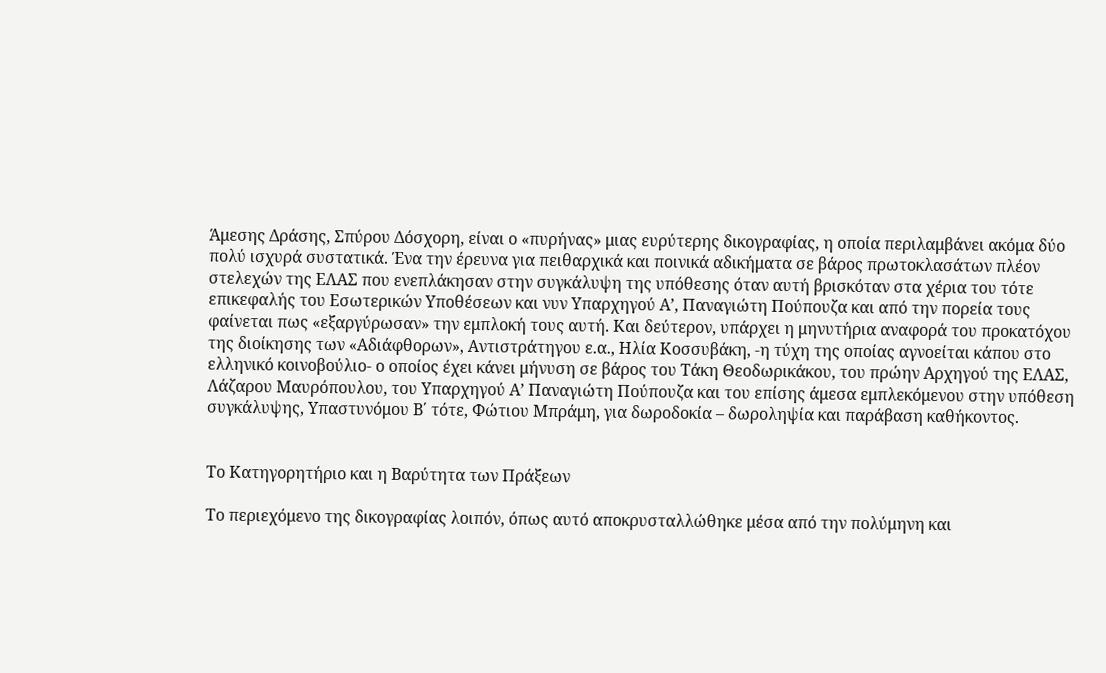Άμεσης Δράσης, Σπύρου Δόσχορη, είναι ο «πυρήνας» μιας ευρύτερης δικογραφίας, η οποία περιλαμβάνει ακόμα δύο πολύ ισχυρά συστατικά. Ένα την έρευνα για πειθαρχικά και ποινικά αδικήματα σε βάρος πρωτοκλασάτων πλέον στελεχών της ΕΛΑΣ που ενεπλάκησαν στην συγκάλυψη της υπόθεσης όταν αυτή βρισκόταν στα χέρια του τότε επικεφαλής του Εσωτερικών Υποθέσεων και νυν Υπαρχηγού Α’, Παναγιώτη Πούπουζα και από την πορεία τους φαίνεται πως «εξαργύρωσαν» την εμπλοκή τους αυτή. Και δεύτερον, υπάρχει η μηνυτήρια αναφορά του προκατόχου της διοίκησης των «Αδιάφθορων», Αντιστράτηγου ε.α., Ηλία Κοσσυβάκη, -η τύχη της οποίας αγνοείται κάπου στο ελληνικό κοινοβούλιο- ο οποίος έχει κάνει μήνυση σε βάρος του Τάκη Θεοδωρικάκου, του πρώην Αρχηγού της ΕΛΑΣ, Λάζαρου Μαυρόπουλου, του Υπαρχηγού Α’ Παναγιώτη Πούπουζα και του επίσης άμεσα εμπλεκόμενου στην υπόθεση συγκάλυψης, Υπαστυνόμου Β΄ τότε, Φώτιου Μπράμη, για δωροδοκία – δωροληψία και παράβαση καθήκοντος.


Το Κατηγορητήριο και η Βαρύτητα των Πράξεων

Το περιεχόμενο της δικογραφίας λοιπόν, όπως αυτό αποκρυσταλλώθηκε μέσα από την πολύμηνη και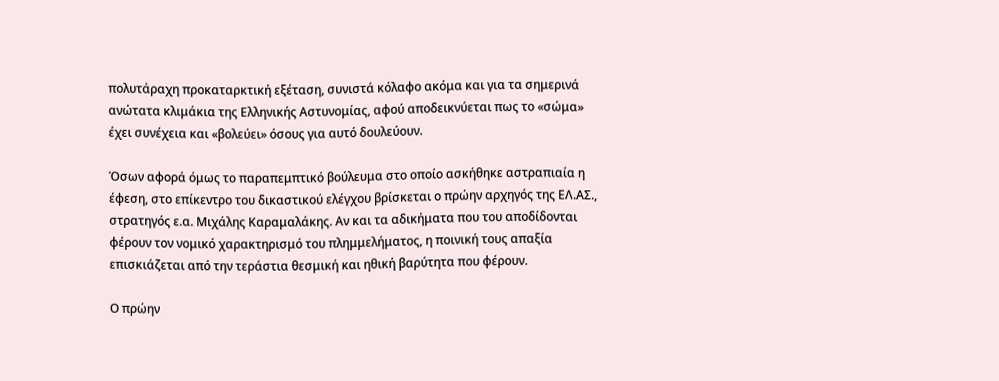πολυτάραχη προκαταρκτική εξέταση, συνιστά κόλαφο ακόμα και για τα σημερινά ανώτατα κλιμάκια της Ελληνικής Αστυνομίας, αφού αποδεικνύεται πως το «σώμα» έχει συνέχεια και «βολεύει» όσους για αυτό δουλεύουν.

Όσων αφορά όμως το παραπεμπτικό βούλευμα στο οποίο ασκήθηκε αστραπιαία η έφεση, στο επίκεντρο του δικαστικού ελέγχου βρίσκεται ο πρώην αρχηγός της ΕΛ.ΑΣ., στρατηγός ε.α. Μιχάλης Καραμαλάκης. Αν και τα αδικήματα που του αποδίδονται φέρουν τον νομικό χαρακτηρισμό του πλημμελήματος, η ποινική τους απαξία επισκιάζεται από την τεράστια θεσμική και ηθική βαρύτητα που φέρουν.

Ο πρώην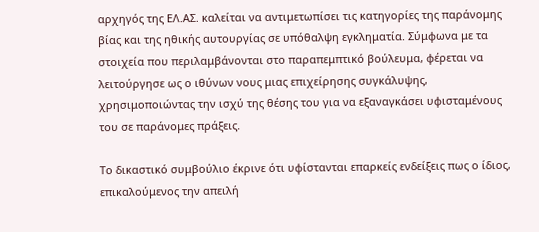αρχηγός της ΕΛ.ΑΣ. καλείται να αντιμετωπίσει τις κατηγορίες της παράνομης βίας και της ηθικής αυτουργίας σε υπόθαλψη εγκληματία. Σύμφωνα με τα στοιχεία που περιλαμβάνονται στο παραπεμπτικό βούλευμα, φέρεται να λειτούργησε ως ο ιθύνων νους μιας επιχείρησης συγκάλυψης, χρησιμοποιώντας την ισχύ της θέσης του για να εξαναγκάσει υφισταμένους του σε παράνομες πράξεις.

Το δικαστικό συμβούλιο έκρινε ότι υφίστανται επαρκείς ενδείξεις πως ο ίδιος, επικαλούμενος την απειλή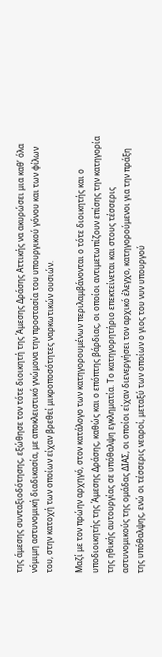της άμεσης συνταξιοδότησης, εξώθησε τον τότε διοικητή της Άμεσης Δράσης Αττικής να ακυρώσει μια καθ’ όλα νόμιμη αστυνομική διαδικασία, με αποκλειστικό γνώμονα την προστασία του υπουργικού γόνου και των φίλων του, στην κατοχή των οποίων είχαν βρεθεί μικροποσότητες ναρκωτικών ουσιών.

Μαζί με τον πρώην αρχηγό, στον κατάλογο των κατηγορουμένων περιλαμβάνονται ο τότε διοικητής και ο υποδιοικητής της Άμεσης Δράσης, καθώς και ο επόπτης βάρδιας, οι οποίοι αντιμετωπίζουν επίσης την κατηγορία της ηθικής αυτουργίας σε υπόθαλψη εγκληματία. Το κατηγορητήριο επεκτείνεται και στους τέσσερις αστυνομικούς της ομάδας ΔΙΑΣ, οι οποίοι είχαν διενεργήσει τον αρχικό έλεγχο, κατηγορούμενοι για την πράξη της υπόθαλψης, ενώ οι τέσσερις νεαροί, μεταξύ των οποίων ο γιος του νυν υπουργού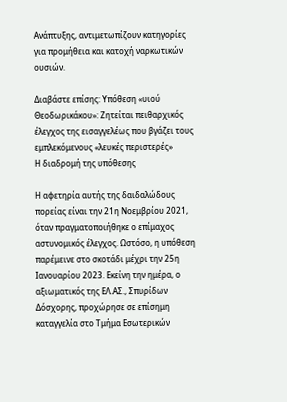Ανάπτυξης, αντιμετωπίζουν κατηγορίες για προμήθεια και κατοχή ναρκωτικών ουσιών.

Διαβάστε επίσης: Υπόθεση «υιού Θεοδωρικάκου»: Ζητείται πειθαρχικός έλεγχος της εισαγγελέως που βγάζει τους εμπλεκόμενους «λευκές περιστερές»
Η διαδρομή της υπόθεσης

Η αφετηρία αυτής της δαιδαλώδους πορείας είναι την 21η Νοεμβρίου 2021, όταν πραγματοποιήθηκε ο επίμαχος αστυνομικός έλεγχος. Ωστόσο, η υπόθεση παρέμεινε στο σκοτάδι μέχρι την 25η Ιανουαρίου 2023. Εκείνη την ημέρα, ο αξιωματικός της ΕΛ.ΑΣ., Σπυρίδων Δόσχορης, προχώρησε σε επίσημη καταγγελία στο Τμήμα Εσωτερικών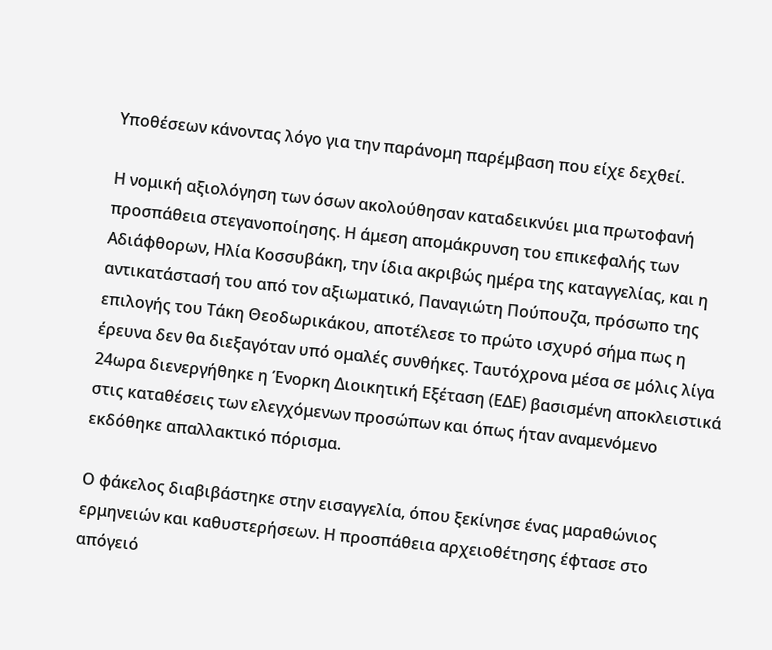Υποθέσεων κάνοντας λόγο για την παράνομη παρέμβαση που είχε δεχθεί.

Η νομική αξιολόγηση των όσων ακολούθησαν καταδεικνύει μια πρωτοφανή προσπάθεια στεγανοποίησης. Η άμεση απομάκρυνση του επικεφαλής των Αδιάφθορων, Ηλία Κοσσυβάκη, την ίδια ακριβώς ημέρα της καταγγελίας, και η αντικατάστασή του από τον αξιωματικό, Παναγιώτη Πούπουζα, πρόσωπο της επιλογής του Τάκη Θεοδωρικάκου, αποτέλεσε το πρώτο ισχυρό σήμα πως η έρευνα δεν θα διεξαγόταν υπό ομαλές συνθήκες. Ταυτόχρονα μέσα σε μόλις λίγα 24ωρα διενεργήθηκε η Ένορκη Διοικητική Εξέταση (ΕΔΕ) βασισμένη αποκλειστικά στις καταθέσεις των ελεγχόμενων προσώπων και όπως ήταν αναμενόμενο εκδόθηκε απαλλακτικό πόρισμα.

Ο φάκελος διαβιβάστηκε στην εισαγγελία, όπου ξεκίνησε ένας μαραθώνιος ερμηνειών και καθυστερήσεων. Η προσπάθεια αρχειοθέτησης έφτασε στο απόγειό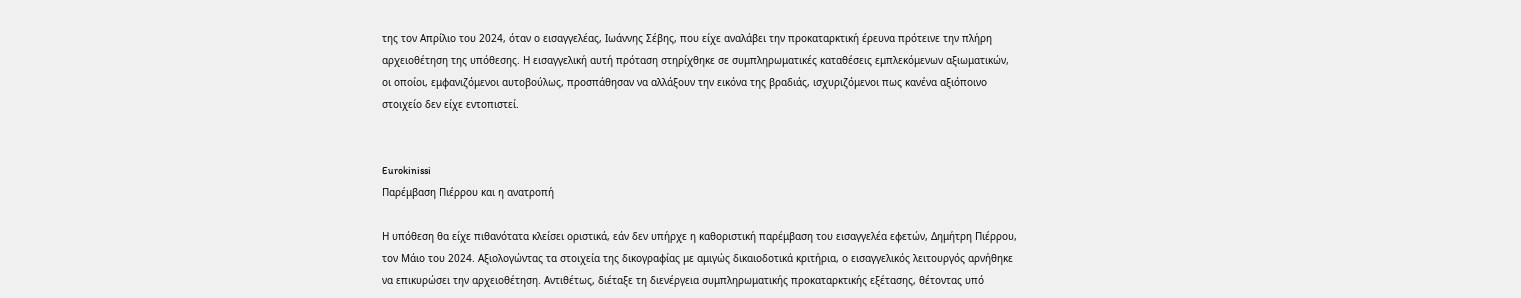της τον Απρίλιο του 2024, όταν ο εισαγγελέας, Ιωάννης Σέβης, που είχε αναλάβει την προκαταρκτική έρευνα πρότεινε την πλήρη αρχειοθέτηση της υπόθεσης. Η εισαγγελική αυτή πρόταση στηρίχθηκε σε συμπληρωματικές καταθέσεις εμπλεκόμενων αξιωματικών, οι οποίοι, εμφανιζόμενοι αυτοβούλως, προσπάθησαν να αλλάξουν την εικόνα της βραδιάς, ισχυριζόμενοι πως κανένα αξιόποινο στοιχείο δεν είχε εντοπιστεί.


Eurokinissi
Παρέμβαση Πιέρρου και η ανατροπή

Η υπόθεση θα είχε πιθανότατα κλείσει οριστικά, εάν δεν υπήρχε η καθοριστική παρέμβαση του εισαγγελέα εφετών, Δημήτρη Πιέρρου, τον Μάιο του 2024. Αξιολογώντας τα στοιχεία της δικογραφίας με αμιγώς δικαιοδοτικά κριτήρια, ο εισαγγελικός λειτουργός αρνήθηκε να επικυρώσει την αρχειοθέτηση. Αντιθέτως, διέταξε τη διενέργεια συμπληρωματικής προκαταρκτικής εξέτασης, θέτοντας υπό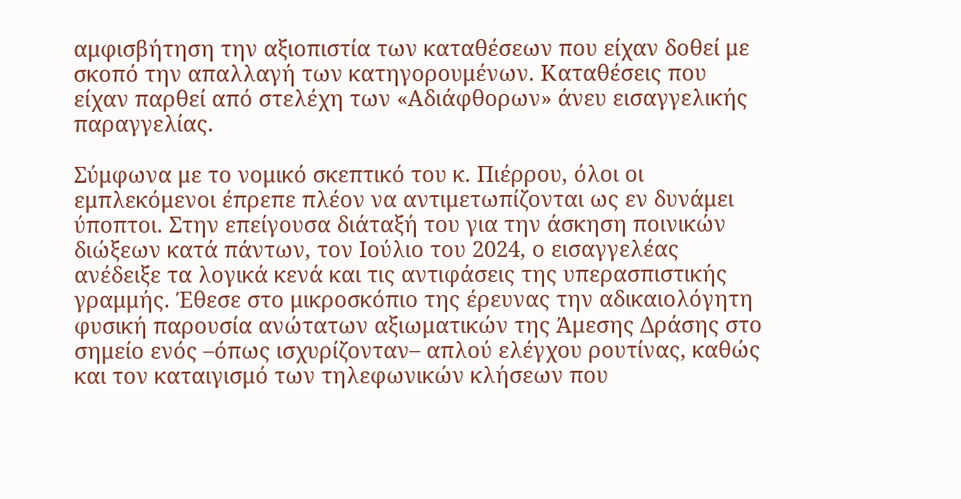αμφισβήτηση την αξιοπιστία των καταθέσεων που είχαν δοθεί με σκοπό την απαλλαγή των κατηγορουμένων. Καταθέσεις που είχαν παρθεί από στελέχη των «Αδιάφθορων» άνευ εισαγγελικής παραγγελίας.

Σύμφωνα με το νομικό σκεπτικό του κ. Πιέρρου, όλοι οι εμπλεκόμενοι έπρεπε πλέον να αντιμετωπίζονται ως εν δυνάμει ύποπτοι. Στην επείγουσα διάταξή του για την άσκηση ποινικών διώξεων κατά πάντων, τον Ιούλιο του 2024, ο εισαγγελέας ανέδειξε τα λογικά κενά και τις αντιφάσεις της υπερασπιστικής γραμμής. Έθεσε στο μικροσκόπιο της έρευνας την αδικαιολόγητη φυσική παρουσία ανώτατων αξιωματικών της Άμεσης Δράσης στο σημείο ενός –όπως ισχυρίζονταν– απλού ελέγχου ρουτίνας, καθώς και τον καταιγισμό των τηλεφωνικών κλήσεων που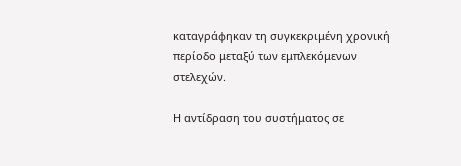καταγράφηκαν τη συγκεκριμένη χρονική περίοδο μεταξύ των εμπλεκόμενων στελεχών.

Η αντίδραση του συστήματος σε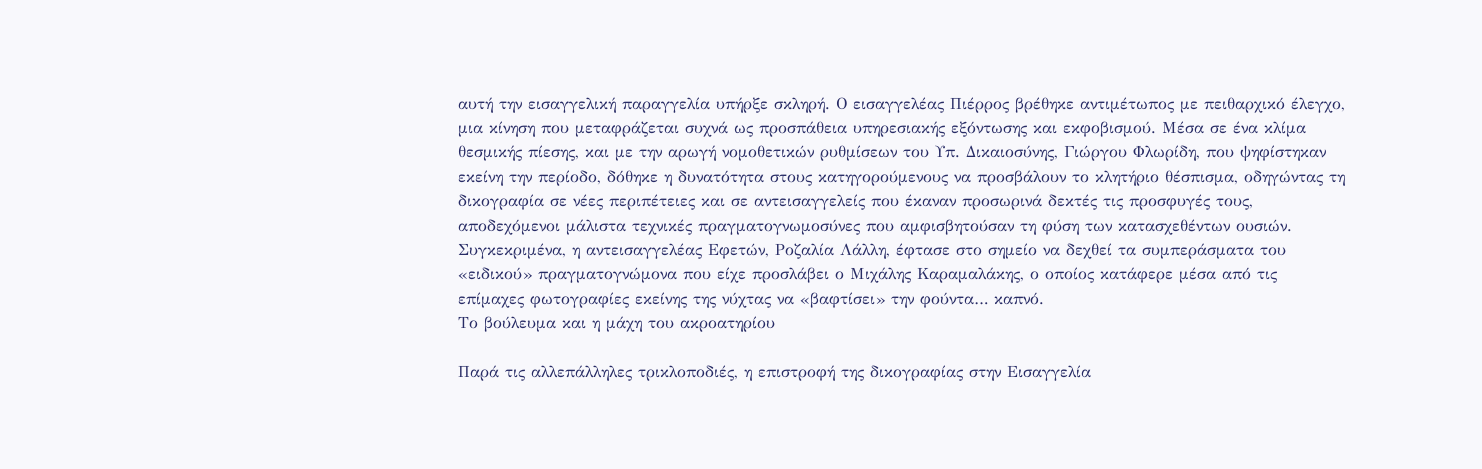αυτή την εισαγγελική παραγγελία υπήρξε σκληρή. Ο εισαγγελέας Πιέρρος βρέθηκε αντιμέτωπος με πειθαρχικό έλεγχο, μια κίνηση που μεταφράζεται συχνά ως προσπάθεια υπηρεσιακής εξόντωσης και εκφοβισμού. Μέσα σε ένα κλίμα θεσμικής πίεσης, και με την αρωγή νομοθετικών ρυθμίσεων του Υπ. Δικαιοσύνης, Γιώργου Φλωρίδη, που ψηφίστηκαν εκείνη την περίοδο, δόθηκε η δυνατότητα στους κατηγορούμενους να προσβάλουν το κλητήριο θέσπισμα, οδηγώντας τη δικογραφία σε νέες περιπέτειες και σε αντεισαγγελείς που έκαναν προσωρινά δεκτές τις προσφυγές τους, αποδεχόμενοι μάλιστα τεχνικές πραγματογνωμοσύνες που αμφισβητούσαν τη φύση των κατασχεθέντων ουσιών. Συγκεκριμένα, η αντεισαγγελέας Εφετών, Ροζαλία Λάλλη, έφτασε στο σημείο να δεχθεί τα συμπεράσματα του «ειδικού» πραγματογνώμονα που είχε προσλάβει ο Μιχάλης Καραμαλάκης, ο οποίος κατάφερε μέσα από τις επίμαχες φωτογραφίες εκείνης της νύχτας να «βαφτίσει» την φούντα… καπνό.
Το βούλευμα και η μάχη του ακροατηρίου

Παρά τις αλλεπάλληλες τρικλοποδιές, η επιστροφή της δικογραφίας στην Εισαγγελία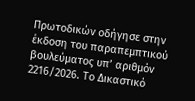Πρωτοδικών οδήγησε στην έκδοση του παραπεμπτικού βουλεύματος υπ’ αριθμόν 2216/2026. Το Δικαστικό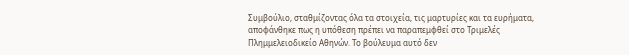Συμβούλιο, σταθμίζοντας όλα τα στοιχεία, τις μαρτυρίες και τα ευρήματα, αποφάνθηκε πως η υπόθεση πρέπει να παραπεμφθεί στο Τριμελές Πλημμελειοδικείο Αθηνών. Το βούλευμα αυτό δεν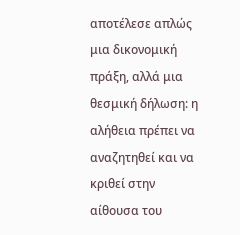αποτέλεσε απλώς μια δικονομική πράξη, αλλά μια θεσμική δήλωση: η αλήθεια πρέπει να αναζητηθεί και να κριθεί στην αίθουσα του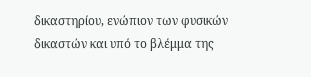δικαστηρίου, ενώπιον των φυσικών δικαστών και υπό το βλέμμα της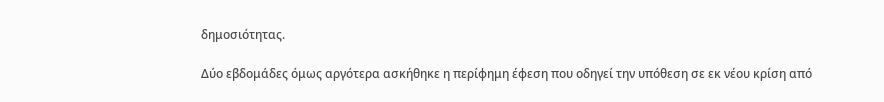δημοσιότητας.

Δύο εβδομάδες όμως αργότερα ασκήθηκε η περίφημη έφεση που οδηγεί την υπόθεση σε εκ νέου κρίση από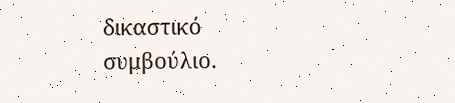δικαστικό συμβούλιο.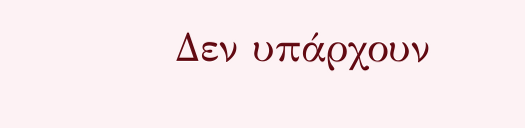Δεν υπάρχουν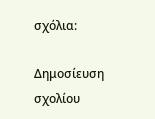σχόλια:

Δημοσίευση σχολίου